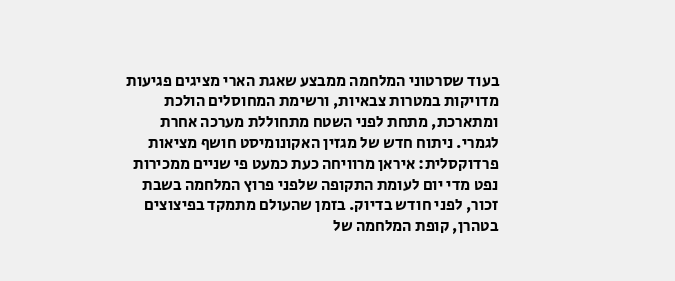בעוד שסרטוני המלחמה ממבצע שאגת הארי מציגים פגיעות מדויקות במטרות צבאיות, ורשימת המחוסלים הולכת ומתארכת, מתחת לפני השטח מתחוללת מערכה אחרת לגמרי. ניתוח חדש של מגזין האקונומיסט חושף מציאות פרדוקסלית: איראן מרוויחה כעת כמעט פי שניים ממכירות נפט מדי יום לעומת התקופה שלפני פרוץ המלחמה בשבת זכור, לפני חודש בדיוק. בזמן שהעולם מתמקד בפיצוצים בטהרן, קופת המלחמה של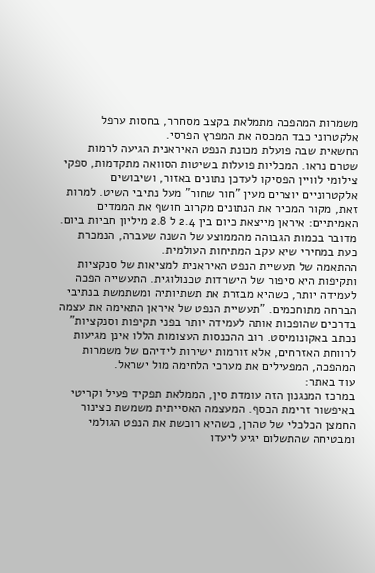משמרות המהפכה מתמלאת בקצב מסחרר, בחסות ערפל אלקטרוני כבד המכסה את המפרץ הפרסי.
החשאית שבה פועלת מכונת הנפט האיראנית הגיעה לרמות שטרם נראו. המכליות פועלות בשיטות הסוואה מתקדמות, ספקי צילומי לוויין הפסיקו לעדכן נתונים באזור, ושיבושים אלקטרוניים יוצרים מעין "חור שחור" מעל נתיבי השיט. למרות זאת, מקור המכיר את הנתונים מקרוב חושף את הממדים האמיתיים: איראן מייצאת כיום בין 2.4 ל 2.8 מיליון חביות ביום. מדובר בכמות הגבוהה מהממוצע של השנה שעברה, הנמכרת כעת במחירי שיא עקב המתיחות העולמית.
ההתאמה של תעשיית הנפט האיראנית למציאות של סנקציות ותקיפות היא סיפור של הישרדות טכנולוגית. התעשייה הפכה לעמידה יותר, כשהיא מבזרת את תשתיותיה ומשתמשת בנתיבי הברחה מתוחכמים. "תעשיית הנפט של איראן התאימה את עצמה בדרכים שהופכות אותה לעמידה יותר בפני תקיפות וסנקציות" נכתב באקונומיסט. רוב ההכנסות העצומות הללו אינן מגיעות לרווחת האזרחים, אלא זורמות ישירות לידיהם של משמרות המהפכה, המפעילים את מערכי הלחימה מול ישראל.
עוד באתר:
במרכז המנגנון הזה עומדת סין, הממלאת תפקיד פעיל וקריטי באיפשור זרימת הכסף. המעצמה האסייתית משמשת כצינור החמצן הכלכלי של טהרן, כשהיא רוכשת את הנפט הגולמי ומבטיחה שהתשלום יגיע ליעדו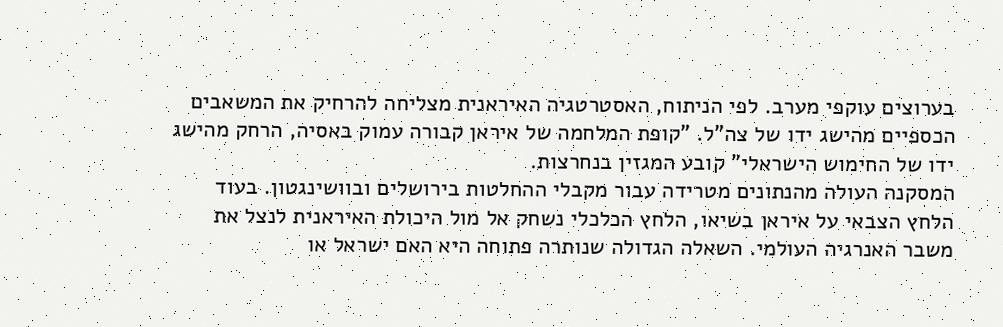בערוצים עוקפי מערב. לפי הניתוח, האסטרטגיה האיראנית מצליחה להרחיק את המשאבים הכספיים מהישג ידו של צה"ל. "קופת המלחמה של איראן קבורה עמוק באסיה, הרחק מהישג ידו של החימוש הישראלי" קובע המגזין בנחרצות.
המסקנה העולה מהנתונים מטרידה עבור מקבלי ההחלטות בירושלים ובוושינגטון. בעוד הלחץ הצבאי על איראן בשיאו, הלחץ הכלכלי נשחק אל מול היכולת האיראנית לנצל את משבר האנרגיה העולמי. השאלה הגדולה שנותרה פתוחה היא האם ישראל או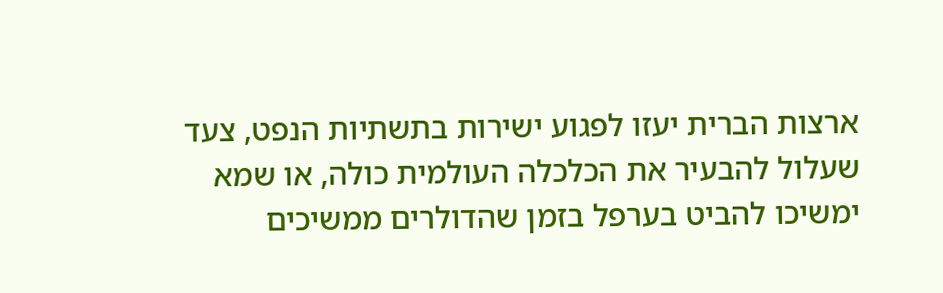ארצות הברית יעזו לפגוע ישירות בתשתיות הנפט, צעד שעלול להבעיר את הכלכלה העולמית כולה, או שמא ימשיכו להביט בערפל בזמן שהדולרים ממשיכים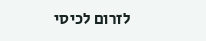לזרום לכיסי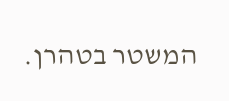המשטר בטהרן.